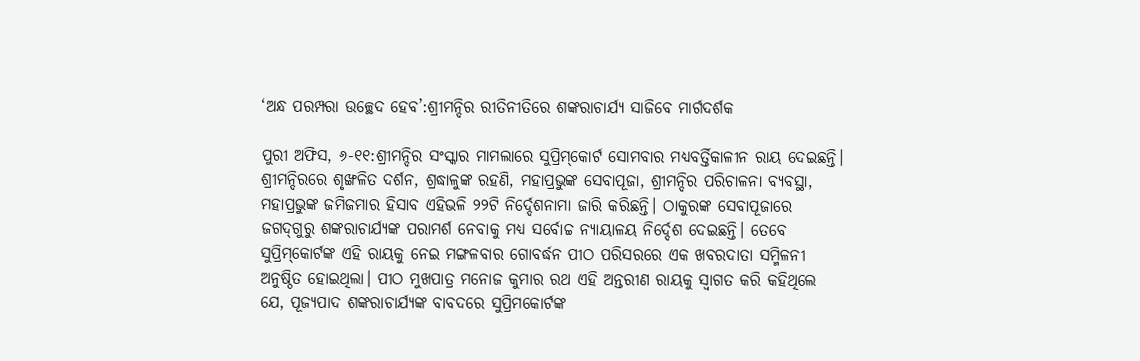‘ଅନ୍ଧ ପରମ୍ପରା ଉଚ୍ଛେଦ ହେବ’:ଶ୍ରୀମନ୍ଦିର ରୀତିନୀତିରେ ଶଙ୍କରାଚାର୍ଯ୍ୟ ସାଜିବେ ମାର୍ଗଦର୍ଶକ

ପୁରୀ ଅଫିସ, ୬-୧୧:ଶ୍ରୀମନ୍ଦିର ସଂସ୍କାର ମାମଲାରେ ସୁପ୍ରିମ୍‌କୋର୍ଟ ସୋମବାର ମଧ୍ୟବର୍ତ୍ତିକାଳୀନ ରାୟ ଦେଇଛନ୍ତି। ଶ୍ରୀମନ୍ଦିରରେ ଶୃଙ୍ଖଳିତ ଦର୍ଶନ, ଶ୍ରଦ୍ଧାଳୁଙ୍କ ରହଣି, ମହାପ୍ରଭୁଙ୍କ ସେବାପୂଜା, ଶ୍ରୀମନ୍ଦିର ପରିଚାଳନା ବ୍ୟବସ୍ଥା, ମହାପ୍ରଭୁଙ୍କ ଜମିଜମାର ହିସାବ ଏହିଭଳି ୨୨ଟି ନିର୍ଦ୍ଦେଶନାମା ଜାରି କରିଛନ୍ତି। ଠାକୁରଙ୍କ ସେବାପୂଜାରେ ଜଗଦ୍‌ଗୁରୁ ଶଙ୍କରାଚାର୍ଯ୍ୟଙ୍କ ପରାମର୍ଶ ନେବାକୁ ମଧ୍ୟ ସର୍ବୋଚ୍ଚ ନ୍ୟାୟାଳୟ ନିର୍ଦ୍ଦେଶ ଦେଇଛନ୍ତି। ତେବେ ସୁପ୍ରିମ୍‌କୋର୍ଟଙ୍କ ଏହି ରାୟକୁ ନେଇ ମଙ୍ଗଳବାର ଗୋବର୍ଦ୍ଧନ ପୀଠ ପରିସରରେ ଏକ ଖବରଦାତା ସମ୍ମିଳନୀ ଅନୁଷ୍ଠିତ ହୋଇଥିଲା। ପୀଠ ମୁଖପାତ୍ର ମନୋଜ କୁମାର ରଥ ଏହି ଅନ୍ତରୀଣ ରାୟକୁ ସ୍ବାଗତ କରି କହିଥିଲେ ଯେ, ପୂଜ୍ୟପାଦ ଶଙ୍କରାଚାର୍ଯ୍ୟଙ୍କ ବାବଦରେ ସୁପ୍ରିମକୋର୍ଟଙ୍କ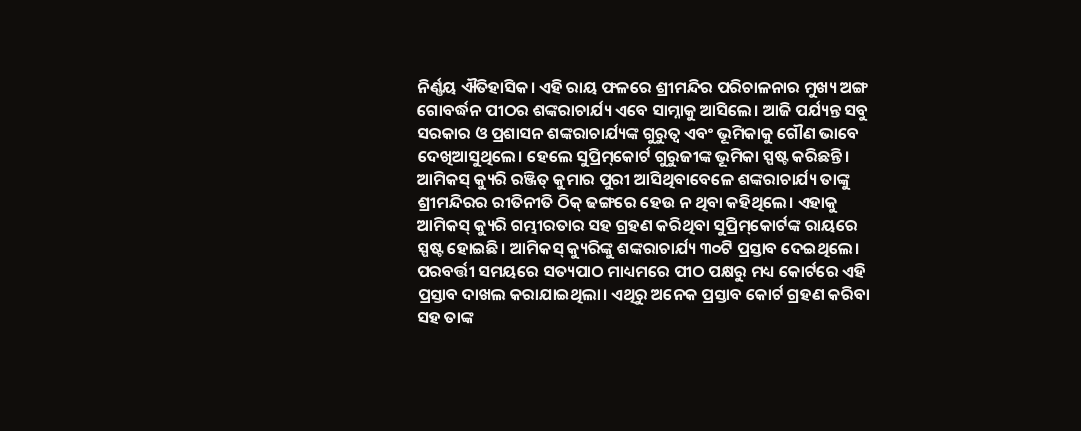ନିର୍ଣ୍ଣୟ ଐତିହାସିକ। ଏହି ରାୟ ଫଳରେ ଶ୍ରୀମନ୍ଦିର ପରିଚାଳନାର ମୁଖ୍ୟ ଅଙ୍ଗ ଗୋବର୍ଦ୍ଧନ ପୀଠର ଶଙ୍କରାଚାର୍ଯ୍ୟ ଏବେ ସାମ୍ନାକୁ ଆସିଲେ। ଆଜି ପର୍ଯ୍ୟନ୍ତ ସବୁ ସରକାର ଓ ପ୍ରଶାସନ ଶଙ୍କରାଚାର୍ଯ୍ୟଙ୍କ ଗୁରୁତ୍ୱ ଏବଂ ଭୂମିକାକୁ ଗୌଣ ଭାବେ ଦେଖିଆସୁଥିଲେ। ହେଲେ ସୁପ୍ରିମ୍‌କୋର୍ଟ ଗୁରୁଜୀଙ୍କ ଭୂମିକା ସ୍ପଷ୍ଟ କରିଛନ୍ତି।
ଆମିକସ୍‌ କ୍ୟୁରି ରଞ୍ଜିତ୍‌ କୁମାର ପୁରୀ ଆସିଥିବାବେଳେ ଶଙ୍କରାଚାର୍ଯ୍ୟ ତାଙ୍କୁ ଶ୍ରୀମନ୍ଦିରର ରୀତିନୀତି ଠିକ୍‌ ଢଙ୍ଗରେ ହେଉ ନ ଥିବା କହିଥିଲେ। ଏହାକୁ ଆମିକସ୍‌ କ୍ୟୁରି ଗମ୍ଭୀରତାର ସହ ଗ୍ରହଣ କରିଥିବା ସୁପ୍ରିମ୍‌କୋର୍ଟଙ୍କ ରାୟରେ ସ୍ପଷ୍ଟ ହୋଇଛି। ଆମିକସ୍‌ କ୍ୟୁରିଙ୍କୁ ଶଙ୍କରାଚାର୍ଯ୍ୟ ୩୦ଟି ପ୍ରସ୍ତାବ ଦେଇଥିଲେ। ପରବର୍ତ୍ତୀ ସମୟରେ ସତ୍ୟପାଠ ମାଧ୍ୟମରେ ପୀଠ ପକ୍ଷରୁ ମଧ୍ୟ କୋର୍ଟରେ ଏହି ପ୍ରସ୍ତାବ ଦାଖଲ କରାଯାଇଥିଲା। ଏଥିରୁ ଅନେକ ପ୍ରସ୍ତାବ କୋର୍ଟ ଗ୍ରହଣ କରିବା ସହ ତାଙ୍କ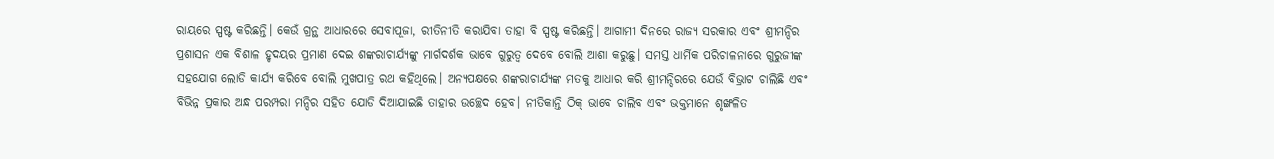ରାୟରେ ସ୍ପଷ୍ଟ କରିଛନ୍ତି। କେଉଁ ଗ୍ରନ୍ଥ ଆଧାରରେ ସେବାପୂଜା, ରୀତିନୀତି କରାଯିବା ତାହା ବି ସ୍ପଷ୍ଟ କରିଛନ୍ତି। ଆଗାମୀ ଦିନରେ ରାଜ୍ୟ ସରକାର ଏବଂ ଶ୍ରୀମନ୍ଦିର ପ୍ରଶାସନ ଏକ ବିଶାଳ ହୃଦୟର ପ୍ରମାଣ ଦେଇ ଶଙ୍କରାଚାର୍ଯ୍ୟଙ୍କୁ ମାର୍ଗଦର୍ଶକ ଭାବେ ଗୁରୁତ୍ୱ ଦେବେ ବୋଲି ଆଶା କରୁଛୁ। ସମସ୍ତ ଧାର୍ମିକ ପରିଚାଳନାରେ ଗୁରୁଜୀଙ୍କ ସହଯୋଗ ଲୋଡି କାର୍ଯ୍ୟ କରିବେ ବୋଲି ମୁଖପାତ୍ର ରଥ କହିଥିଲେ। ଅନ୍ୟପକ୍ଷରେ ଶଙ୍କରାଚାର୍ଯ୍ୟଙ୍କ ମତକୁ ଆଧାର କରି ଶ୍ରୀମନ୍ଦିରରେ ଯେଉଁ ବିଭ୍ରାଟ ଚାଲିଛି ଏବଂ ବିଭିନ୍ନ ପ୍ରକାର ଅନ୍ଧ ପରମ୍ପରା ମନ୍ଦିର ସହିତ ଯୋଡି ଦିଆଯାଇଛି ତାହାର ଉଚ୍ଛେଦ ହେବ। ନୀତିକାନ୍ତି ଠିକ୍‌ ଭାବେ ଚାଲିବ ଏବଂ ଭକ୍ତମାନେ ଶୃଙ୍ଖଳିତ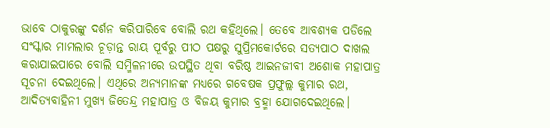ଭାବେ ଠାକୁରଙ୍କୁ ଦର୍ଶନ କରିପାରିବେ ବୋଲି ରଥ କହିଥିଲେ। ତେବେ ଆବଶ୍ୟକ ପଡିଲେ ସଂସ୍କାର ମାମଲାର ଚୂଡ଼ାନ୍ତ ରାୟ ପୂର୍ବରୁ ପୀଠ ପକ୍ଷରୁ ସୁପ୍ରିମକୋର୍ଟରେ ସତ୍ୟପାଠ ଦାଖଲ କରାଯାଇପାରେ ବୋଲି ସମ୍ମିଳନୀରେ ଉପସ୍ଥିତ ଥିବା ବରିଷ୍ଠ ଆଇନଜୀବୀ ଅଶୋକ ମହାପାତ୍ର ସୂଚନା ଦେଇଥିଲେ। ଏଥିରେ ଅନ୍ୟମାନଙ୍କ ମଧ୍ୟରେ ଗବେଷକ ପ୍ରଫୁଲ୍ଲ କୁମାର ରଥ, ଆଦିତ୍ୟବାହିନୀ ମୁଖ୍ୟ ଜିତେନ୍ଦ୍ର ମହାପାତ୍ର ଓ ବିଜୟ କୁମାର ବ୍ରହ୍ମା ଯୋଗଦେଇଥିଲେ।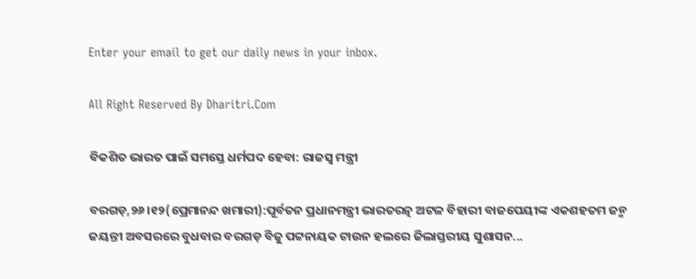Enter your email to get our daily news in your inbox.

All Right Reserved By Dharitri.Com

ବିକଶିତ ଭାରତ ପାଇଁ ସମସ୍ତେ ଧର୍ମପଦ ହେବା: ରାଜସ୍ବ ମନ୍ତ୍ରୀ

ବରଗଡ଼,୨୬।୧୨(ପ୍ରେମାନନ୍ଦ ଖମାରୀ):ପୂର୍ବତନ ପ୍ରଧାନମନ୍ତ୍ରୀ ଭାରତରତ୍ନ ଅଟଳ ବିହାରୀ ବାଜପେୟୀଙ୍କ ଏକଶହତମ ଜନ୍ମ ଜୟନ୍ତୀ ଅବସରରେ ବୁଧବାର ବରଗଡ଼ ବିଜୁ ପଟ୍ଟନାୟକ ଟାଉନ ହଲରେ ଜିଲାସ୍ତରୀୟ ସୁଶାସନ...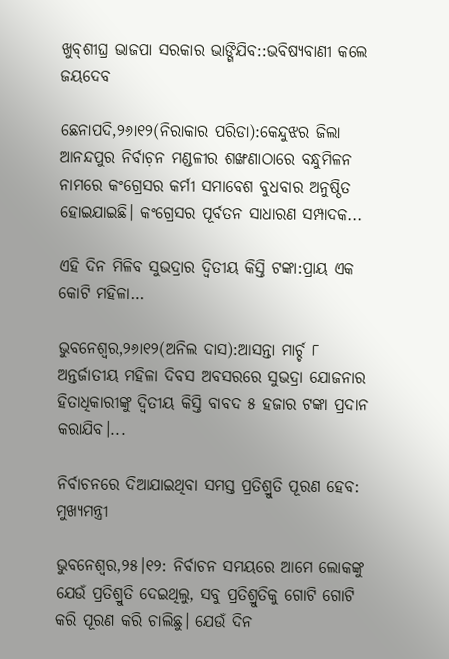ଖୁବ୍‌ଶୀଘ୍ର ଭାଜପା ସରକାର ଭାଙ୍ଗିଯିବ::ଭବିଷ୍ୟବାଣୀ କଲେ ଜୟଦେବ

ଛେନାପଦି,୨୬ା୧୨(ନିରାକାର ପରିଡା):କେନ୍ଦୁଝର ଜିଲା ଆନନ୍ଦପୁର ନିର୍ବାଚ଼ନ ମଣ୍ଡଳୀର ଶଙ୍ଖଣାଠାରେ ବନ୍ଧୁମିଳନ ନାମରେ କଂଗ୍ରେସର କର୍ମୀ ସମାବେଶ ବୁଧବାର ଅନୁଷ୍ଠିତ ହୋଇଯାଇଛି। କଂଗ୍ରେସର ପୂର୍ବତନ ସାଧାରଣ ସମ୍ପାଦକ...

ଏହି ଦିନ ମିଳିବ ସୁଭଦ୍ରାର ଦ୍ୱିତୀୟ କିସ୍ତି ଟଙ୍କା:ପ୍ରାୟ ଏକ କୋଟି ମହିଳା…

ଭୁବନେଶ୍ୱର,୨୬ା୧୨(ଅନିଲ ଦାସ):ଆସନ୍ତା ମାର୍ଚ୍ଚ ୮ ଅନ୍ତର୍ଜାତୀୟ ମହିଳା ଦିବସ ଅବସରରେ ସୁଭଦ୍ରା ଯୋଜନାର ହିତାଧିକାରୀଙ୍କୁ ଦ୍ୱିତୀୟ କିସ୍ତି ବାବଦ ୫ ହଜାର ଟଙ୍କା ପ୍ରଦାନ କରାଯିବ।...

ନିର୍ବାଚନରେ ଦିଆଯାଇଥିବା ସମସ୍ତ ପ୍ରତିଶ୍ରୁତି ପୂରଣ ହେବ: ମୁଖ୍ୟମନ୍ତ୍ରୀ

ଭୁବନେଶ୍ୱର,୨୫।୧୨: ନିର୍ବାଚନ ସମୟରେ ଆମେ ଲୋକଙ୍କୁ ଯେଉଁ ପ୍ରତିଶ୍ରୁତି ଦେଇଥିଲୁ, ସବୁ ପ୍ରତିଶ୍ରୁତିକୁ ଗୋଟି ଗୋଟି କରି ପୂରଣ କରି ଚାଲିଛୁ। ଯେଉଁ ଦିନ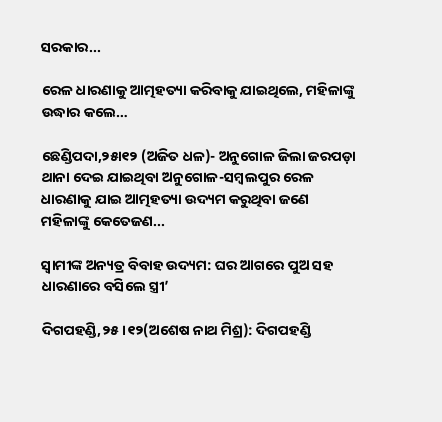ସରକାର...

ରେଳ ଧାରଣାକୁ ଆତ୍ମହତ୍ୟା କରିବାକୁ ଯାଇଥିଲେ, ମହିଳାଙ୍କୁ ଉଦ୍ଧାର କଲେ…

ଛେଣ୍ଡିପଦା,୨୫ା୧୨ (ଅଜିତ ଧଳ)- ଅନୁଗୋଳ ଜିଲା ଜରପଡ଼ା ଥାନା ଦେଇ ଯାଇଥିବା ଅନୁଗୋଳ-ସମ୍ବଲପୁର ରେଳ ଧାରଣାକୁ ଯାଇ ଆତ୍ମହତ୍ୟା ଉଦ୍ୟମ କରୁଥିବା ଜଣେ ମହିଳାଙ୍କୁ କେତେଜଣ...

ସ୍ବାମୀଙ୍କ ଅନ୍ୟତ୍ର ବିବାହ ଉଦ୍ୟମ: ଘର ଆଗରେ ପୁଅ ସହ ଧାରଣାରେ ବସିଲେ ସ୍ତ୍ରୀ’

ଦିଗପହଣ୍ଡି,୨୫।୧୨(ଅଶେଷ ନାଥ ମିଶ୍ର): ଦିଗପହଣ୍ଡି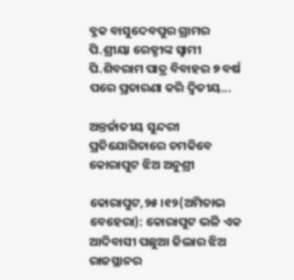ବ୍ଳକ ବାସୁଦେବପୁର ଗ୍ରାମର ପି.ଶ୍ରୀୟା ରେଡ୍ଡୀଙ୍କ ସ୍ଵାମୀ ପି.ଶିବରାମ ପାତ୍ର ବିବାହର ୭ ବର୍ଷ ପରେ ପ୍ରତାରଣା କରି ଦ୍ୱିତୀୟ...

ଅନ୍ତର୍ଜାତୀୟ ସୁନ୍ଦରୀ ପ୍ରତିଯୋଗିତାରେ ଚମକିବେ କୋରାପୁଟ ଝିଅ ଅନୁଶ୍ରୀ

କୋରାପୁଟ,୨୫।୧୨(ଅମିତାଭ ବେହେରା): କୋରାପୁଟ ଭଳି ଏକ ଆଦିବାସୀ ପଛୁଆ ଜିଲାର ଝିଅ ରାଜସ୍ଥାନର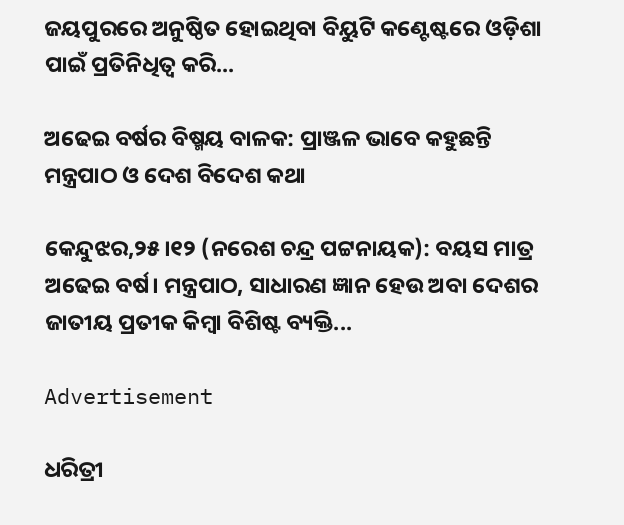ଜୟପୁରରେ ଅନୁଷ୍ଠିତ ହୋଇଥିବା ବିୟୁଟି କଣ୍ଟେଷ୍ଟରେ ଓଡ଼ିଶା ପାଇଁ ପ୍ରତିନିଧିତ୍ବ କରି...

ଅଢେଇ ବର୍ଷର ବିଷ୍ମୟ ବାଳକ: ପ୍ରାଞ୍ଜଳ ଭାବେ କହୁଛନ୍ତି ମନ୍ତ୍ରପାଠ ଓ ଦେଶ ବିଦେଶ କଥା

କେନ୍ଦୁଝର,୨୫।୧୨ (ନରେଶ ଚନ୍ଦ୍ର ପଟ୍ଟନାୟକ): ବୟସ ମାତ୍ର ଅଢେଇ ବର୍ଷ। ମନ୍ତ୍ରପାଠ, ସାଧାରଣ ଜ୍ଞାନ ହେଉ ଅବା ଦେଶର ଜାତୀୟ ପ୍ରତୀକ କିମ୍ବା ବିଶିଷ୍ଟ ବ୍ୟକ୍ତି...

Advertisement

ଧରିତ୍ରୀ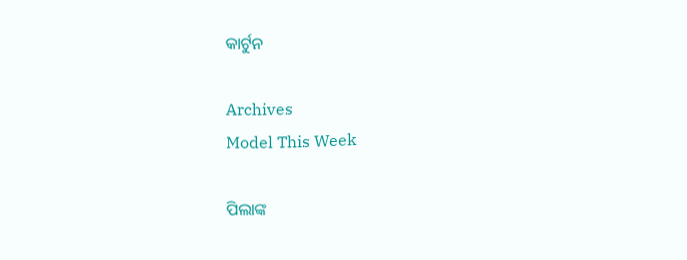କାର୍ଟୁନ

Archives
Model This Week

ପିଲାଙ୍କ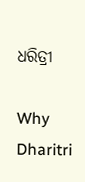ଧରିତ୍ରୀ

Why Dharitri